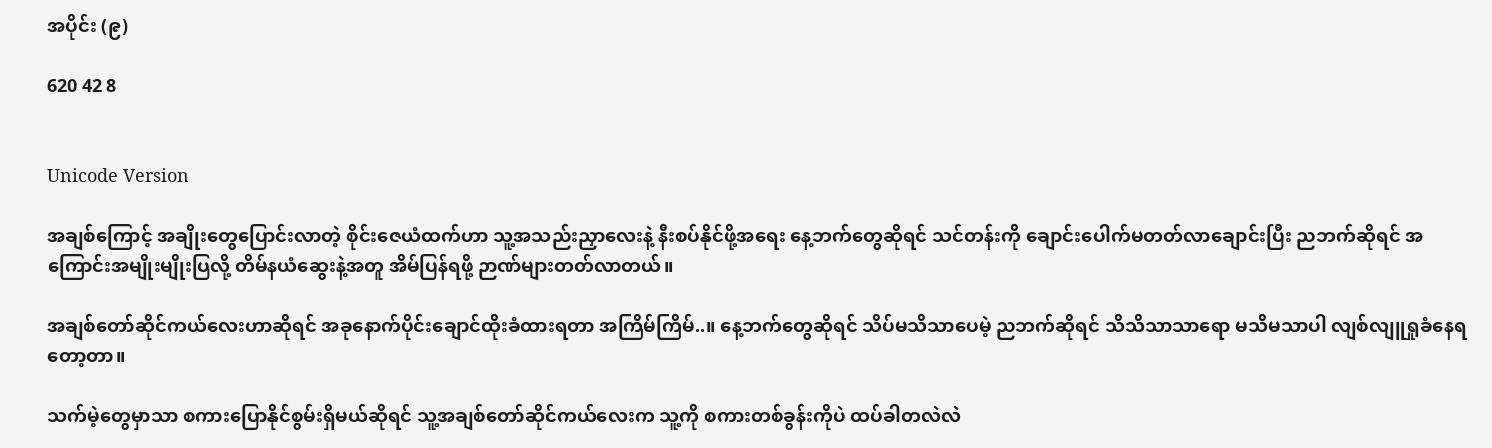အပိုင်း (၉)

620 42 8


Unicode Version

အချစ်ကြောင့် အချိုးတွေပြောင်းလာတဲ့ စိုင်းဇေယံထက်ဟာ သူ့အသည်းညှာလေးနဲ့ နီးစပ်နိုင်ဖို့အရေး နေ့ဘက်တွေဆိုရင် သင်တန်းကို ချောင်းပေါက်မတတ်လာချောင်းပြီး ညဘက်ဆိုရင် အကြောင်းအမျိုးမျိုးပြလို့ တိမ်နယံဆွေးနဲ့အတူ အိမ်ပြန်ရဖို့ ဉာဏ်များတတ်လာတယ်။

အချစ်တော်ဆိုင်ကယ်လေးဟာဆိုရင် အခုနောက်ပိုင်းချောင်ထိုးခံထားရတာ အကြိမ်ကြိမ်..။ နေ့ဘက်တွေဆိုရင် သိပ်မသိသာပေမဲ့ ညဘက်ဆိုရင် သိသိသာသာရော မသိမသာပါ လျစ်လျူရှုခံနေရတော့တာ။

သက်မဲ့တွေမှာသာ စကားပြောနိုင်စွမ်းရှိမယ်ဆိုရင် သူ့အချစ်တော်ဆိုင်ကယ်လေးက သူ့ကို စကားတစ်ခွန်းကိုပဲ ထပ်ခါတလဲလဲ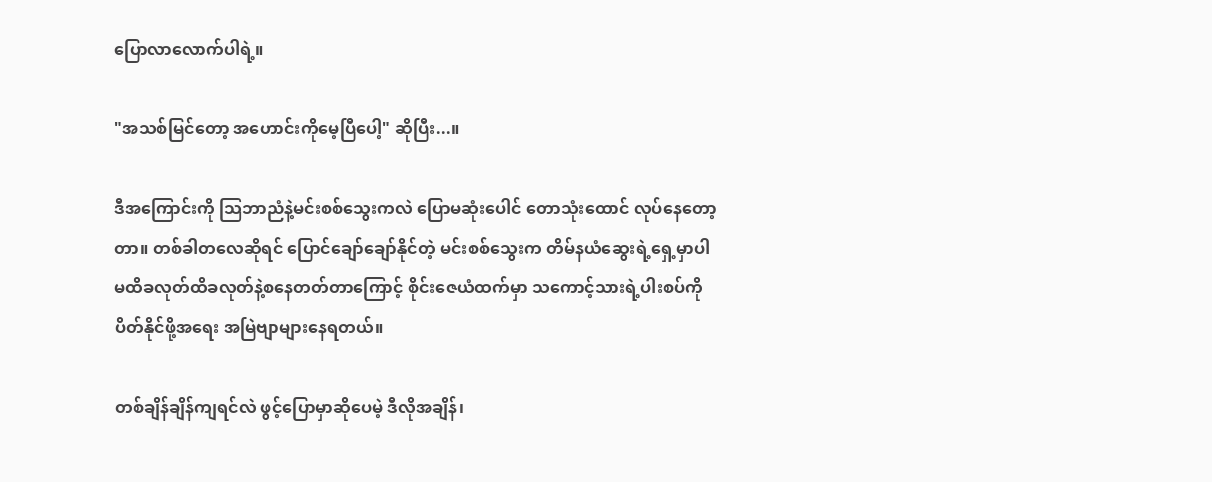ပြောလာလောက်ပါရဲ့။

"အသစ်မြင်တော့ အဟောင်းကိုမေ့ပြီပေါ့" ဆိုပြီး...။

ဒီအကြောင်းကို သြဘာညံနဲ့မင်းစစ်သွေးကလဲ ပြောမဆုံးပေါင် တောသုံးထောင် လုပ်နေတော့တာ။ တစ်ခါတလေဆိုရင် ပြောင်ချော်ချော်နိုင်တဲ့ မင်းစစ်သွေးက တိမ်နယံဆွေးရဲ့ရှေ့မှာပါ မထိခလုတ်ထိခလုတ်နဲ့စနေတတ်တာကြောင့် စိုင်းဇေယံထက်မှာ သကောင့်သားရဲ့ပါးစပ်ကို ပိတ်နိုင်ဖို့အရေး အမြဲဗျာများနေရတယ်။

တစ်ချိန်ချိန်ကျရင်လဲ ဖွင့်ပြောမှာဆိုပေမဲ့ ဒီလိုအချိန်၊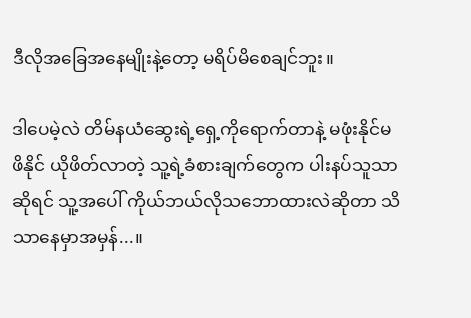ဒီလိုအခြေအနေမျိုးနဲ့တော့ မရိပ်မိစေချင်ဘူး။

ဒါပေမဲ့လဲ တိမ်နယံဆွေးရဲ့ရှေ့ကိုရောက်တာနဲ့ မဖုံးနိုင်မဖိနိုင် ယိုဖိတ်လာတဲ့ သူ့ရဲ့ခံစားချက်တွေက ပါးနပ်သူသာဆိုရင် သူ့အပေါ် ကိုယ်ဘယ်လိုသဘောထားလဲဆိုတာ သိသာနေမှာအမှန်...။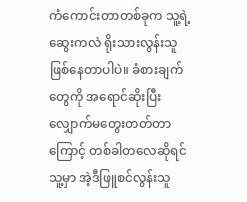ကံကောင်းတာတစ်ခုက သူ့ရဲ့ဆွေးကလဲ ရိုးသားလွန်းသူဖြစ်နေတာပါပဲ။ ခံစားချက်တွေကို အရောင်ဆိုးပြီး လျှောက်မတွေးတတ်တာကြောင့် တစ်ခါတလေဆိုရင် သူ့မှာ အဲ့ဒီဖြူစင်လွန်းသူ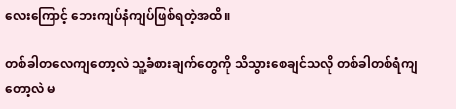လေးကြောင့် ဘေးကျပ်နံကျပ်ဖြစ်ရတဲ့အထိ။

တစ်ခါတလေကျတော့လဲ သူ့ခံစားချက်တွေကို သိသွားစေချင်သလို တစ်ခါတစ်ရံကျတော့လဲ မ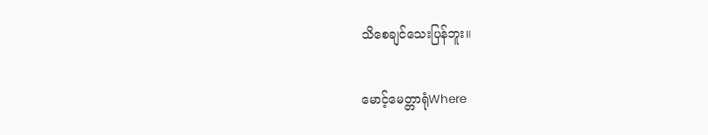သိစေချင်သေးပြန်ဘူး။

မောင့်မေတ္တာရုံWhere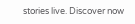stories live. Discover now